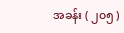အခန်း ( ၂၀၅ )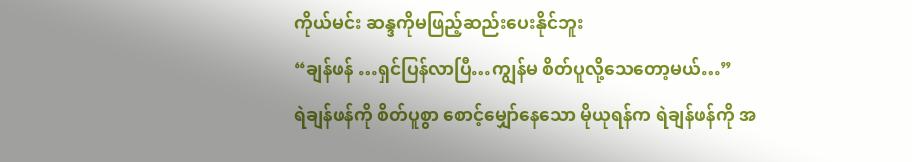ကိုယ်မင်း ဆန္ဒကိုမဖြည့်ဆည်းပေးနိုင်ဘူး
“ချန်ဖန် …ရှင်ပြန်လာပြီ…ကျွန်မ စိတ်ပူလို့သေတော့မယ်…”
ရဲချန်ဖန်ကို စိတ်ပူစွာ စောင့်မျှော်နေသော မိုယုရန်က ရဲချန်ဖန်ကို အ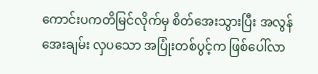ကောင်းပကတိမြင်လိုက်မှ စိတ်အေးသွားပြီး အလွန်အေးချမ်း လှပသော အပြုံးတစ်ပွင့်က ဖြစ်ပေါ်လာ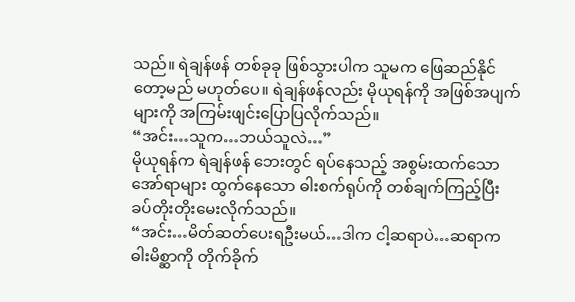သည်။ ရဲချန်ဖန် တစ်ခုခု ဖြစ်သွားပါက သူမက ဖြေဆည်နိုင်တော့မည် မဟုတ်ပေ။ ရဲချန်ဖန်လည်း မိုယုရန်ကို အဖြစ်အပျက်များကို အကြမ်းဖျင်းပြောပြလိုက်သည်။
“အင်း…သူက…ဘယ်သူလဲ…”
မိုယုရန်က ရဲချန်ဖန် ဘေးတွင် ရပ်နေသည့် အစွမ်းထက်သော အော်ရာများ ထွက်နေသော ဓါးစက်ရုပ်ကို တစ်ချက်ကြည့်ပြီး ခပ်တိုးတိုးမေးလိုက်သည်။
“အင်း…မိတ်ဆတ်ပေးရဦးမယ်…ဒါက ငါ့ဆရာပဲ…ဆရာက ဓါးမိစ္ဆာကို တိုက်ခိုက်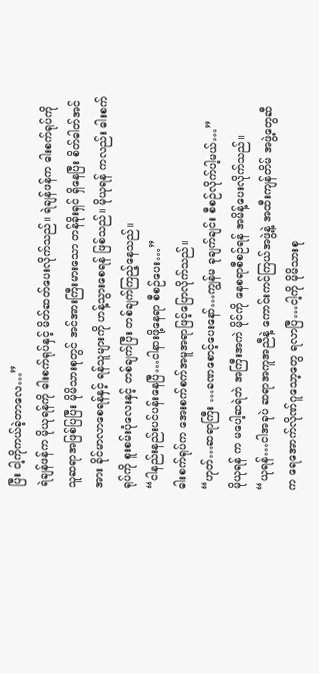ပြီး ငါ့ကိုကယ်ခဲ့တာလေ…”
ရဲချန်ဖန်က မိုယုရန်ကို ဓါးစက်ရုပ်နှင့် မိတ်ဆတ်ပေးလိုက်သည်။ ရဲချန်ဖန်က ဓါးစက်ရုပ်ကို သူဆရာအဖြစ်ပြပြီး မိုမိသားစုတွင် အင်အားကြီးမားသော တန်ခိုးရှင် ရှိနေပြီး စိတ်ဓါတ်အင်အား ခိုင်မာလာစေရန်နှင့် ရန်သူများကို ဟန့်သွားစေရန် ဖြစ်သည်။ မိုယုရန် ကလည်း ဓါးစက်ရုပ်ကို စူးစမ်းပုံလေးနှင့် တစ်ချက်ပြီး တစ်ချက်ကြည့်နေသည်။
“ငါနည်းနည်းပင်ပန်းနေပြီ…ငါနားဖို့နေရာ စီစဉ်ပေး…”
ဓါးစက်ရုပ်က အေးစက်စက်အမူအရာဖြင့်ပြောလိုက်သည်။
“ဟုတ်…ဆရာကြီး …ခဏစောင့်ပေးနော်…ကျွန်မ ခုချက်ချင်း စီစဉ်လိုက်ပါ့မယ်…”
မိုယုရန် က မပေါ့ဆရဲဘဲ အကြီးအကဲ မိုင်ကို နေစရာစီစဉ်ရန် အမိန့်ပေးလိုက်သည်။
“ယုရန်…ငါအခုပဲ ဆရာအကူအညီနဲ့ ကောင်းကင်ကြယ်အဖွဲ့နဲ့ အထီးကျန်တိမ် အဖွဲ့တွေဆီက ရေအောက်လိုဏ်ဂူသော့တွေ ရလာပြီ…ငါ့ကို မိုမိသားစု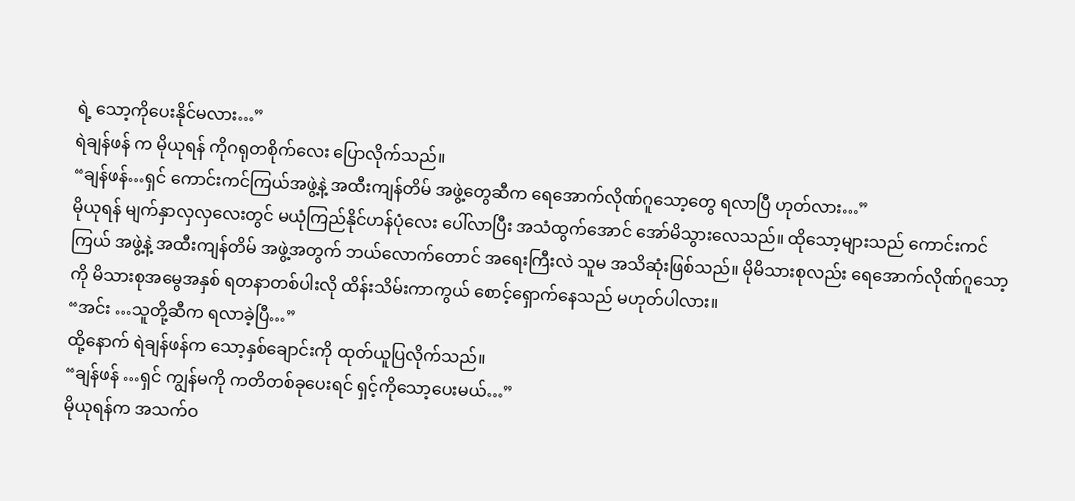ရဲ့ သော့ကိုပေးနိုင်မလား…”
ရဲချန်ဖန် က မိုယုရန် ကိုဂရုတစိုက်လေး ပြောလိုက်သည်။
“ချန်ဖန်…ရှင် ကောင်းကင်ကြယ်အဖွဲ့နဲ့ အထီးကျန်တိမ် အဖွဲ့တွေဆီက ရေအောက်လိုဏ်ဂူသော့တွေ ရလာပြီ ဟုတ်လား…”
မိုယုရန် မျက်နှာလှလှလေးတွင် မယုံကြည်နိုင်ဟန်ပုံလေး ပေါ်လာပြီး အသံထွက်အောင် အော်မိသွားလေသည်။ ထိုသော့များသည် ကောင်းကင်ကြယ် အဖွဲ့နဲ့ အထီးကျန်တိမ် အဖွဲ့အတွက် ဘယ်လောက်တောင် အရေးကြီးလဲ သူမ အသိဆုံးဖြစ်သည်။ မိုမိသားစုလည်း ရေအောက်လိုဏ်ဂူသော့ကို မိသားစုအမွေအနှစ် ရတနာတစ်ပါးလို ထိန်းသိမ်းကာကွယ် စောင့်ရှောက်နေသည် မဟုတ်ပါလား။
“အင်း …သူတို့ဆီက ရလာခဲ့ပြီ…”
ထို့နောက် ရဲချန်ဖန်က သော့နှစ်ချောင်းကို ထုတ်ယူပြလိုက်သည်။
“ချန်ဖန် …ရှင် ကျွန်မကို ကတိတစ်ခုပေးရင် ရှင့်ကိုသော့ပေးမယ်…”
မိုယုရန်က အသက်ဝ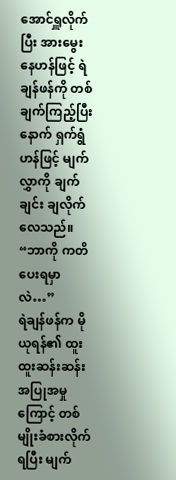အောင်ရှူလိုက်ပြီး အားမွေးနေဟန်ဖြင့် ရဲချန်ဖန်ကို တစ်ချက်ကြည့်ပြီးနောက် ရှက်ရွံဟန်ဖြင့် မျက်လွှာကို ချက်ချင်း ချလိုက်လေသည်။
“ဘာကို ကတိပေးရမှာလဲ…”
ရဲချန်ဖန်က မိုယုရန်၏ ထူးထူးဆန်းဆန်း အပြုအမှုကြောင့် တစ်မျိုးခံစားလိုက်ရပြီး မျက်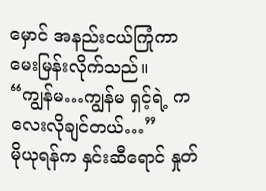မှောင် အနည်းငယ်ကြုံကာ မေးမြန်းလိုက်သည်။
“ကျွန်မ…ကျွန်မ ရှင့်ရဲ့ ကလေးလိုချင်တယ်…”
မိုယုရန်က နှင်းဆီရောင် နှုတ်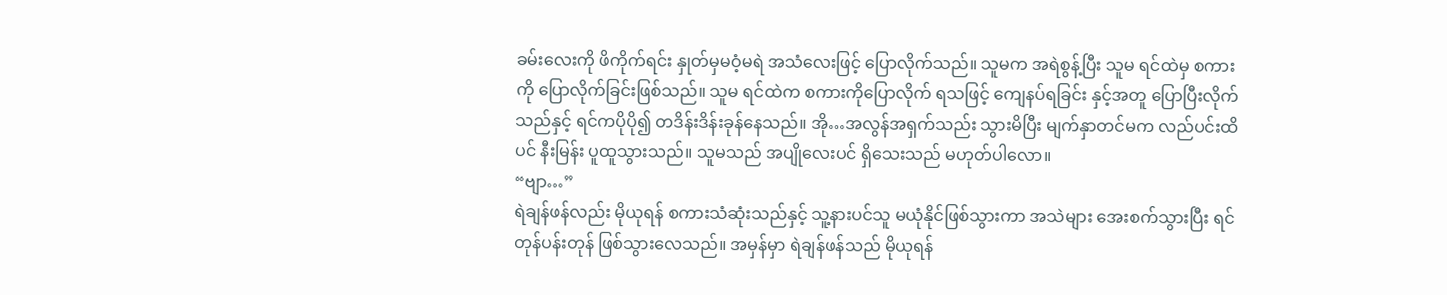ခမ်းလေးကို ဖိကိုက်ရင်း နှုတ်မှမဝံ့မရဲ အသံလေးဖြင့် ပြောလိုက်သည်။ သူမက အရဲစွန့်ပြီး သူမ ရင်ထဲမှ စကားကို ပြောလိုက်ခြင်းဖြစ်သည်။ သူမ ရင်ထဲက စကားကိုပြောလိုက် ရသဖြင့် ကျေနပ်ရခြင်း နှင့်အတူ ပြောပြီးလိုက်သည်နှင့် ရင်ကပိုပို၍ တဒိန်းဒိန်းခုန်နေသည်။ အို…အလွန်အရှက်သည်း သွားမိပြီး မျက်နှာတင်မက လည်ပင်းထိပင် နီးမြန်း ပူထူသွားသည်။ သူမသည် အပျိုလေးပင် ရှိသေးသည် မဟုတ်ပါလော။
“ဗျာ…”
ရဲချန်ဖန်လည်း မိုယုရန် စကားသံဆုံးသည်နှင့် သူ့နားပင်သူ မယုံနိုင်ဖြစ်သွားကာ အသဲများ အေးစက်သွားပြီး ရင်တုန်ပန်းတုန် ဖြစ်သွားလေသည်။ အမှန်မှာ ရဲချန်ဖန်သည် မိုယုရန်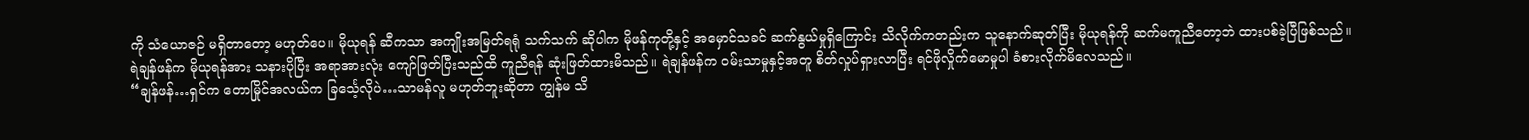ကို သံယောဇဉ် မရှိတာတော့ မဟုတ်ပေ။ မိုယုရန် ဆီကသာ အကျိုးအမြတ်ရရုံ သက်သက် ဆိုပါက မိုဖန်ကုတို့နှင့် အမှောင်သခင် ဆက်နွယ်မှုရှိကြောင်း သိလိုက်ကတည်းက သူနောက်ဆုတ်ပြီး မိုယုရန်ကို ဆက်မကူညီတော့ဘဲ ထားပစ်ခဲ့ပြီဖြစ်သည်။
ရဲချန်ဖန်က မိုယုရန်အား သနားပိုပြီး အရာအားလုံး ကျော်ဖြတ်ပြီးသည်ထိ ကူညီရန် ဆုံးဖြတ်ထားမိသည်။ ရဲချန်ဖန်က ဝမ်းသာမှုနှင့်အတူ စိတ်လှုပ်ရှားလာပြီး ရင်ဖိုလှိုက်မောမှုပါ ခံစားလိုက်မိလေသည်။
“ချန်ဖန်…ရှင်က တောမြိုင်အလယ်က ခြင်္သေ့လိုပဲ…သာမန်လူ မဟုတ်ဘူးဆိုတာ ကျွန်မ သိ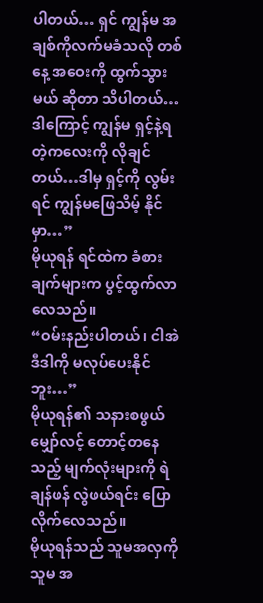ပါတယ်… ရှင် ကျွန်မ အချစ်ကိုလက်မခံသလို တစ်နေ့ အဝေးကို ထွက်သွားမယ် ဆိုတာ သိပါတယ်… ဒါကြောင့် ကျွန်မ ရှင့်နဲ့ရတဲ့ကလေးကို လိုချင်တယ်…ဒါမှ ရှင့်ကို လွမ်းရင် ကျွန်မဖြေသိမ့် နိုင်မှာ…”
မိုယုရန် ရင်ထဲက ခံစားချက်များက ပွင့်ထွက်လာလေသည်။
“ဝမ်းနည်းပါတယ်၊ ငါအဲဒီဒါကို မလုပ်ပေးနိုင်ဘူး…”
မိုယုရန်၏ သနားစဖွယ် မျှော်လင့် တောင့်တနေသည့် မျက်လုံးများကို ရဲချန်ဖန် လွဲဖယ်ရင်း ပြောလိုက်လေသည်။
မိုယုရန်သည် သူမအလှကိုသူမ အ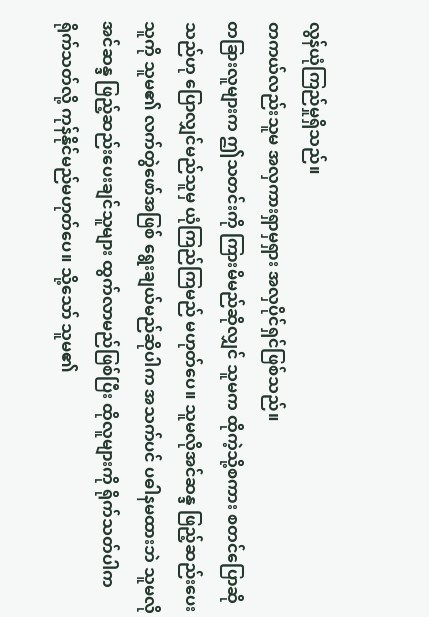လွန်ယုံကြည်မှုရှိသည်။
တကယ်လည်းသူမ အလှကားရှာမှရှား အလှပိုင်ရှင်ဖြစ်သည်။
တခြားလူများက ဤသတင်းကို ကြားမိမည်ဆိုလျှင် သူမက ထိုကဲ့သို့စကား စတင်ပြောဆိုသည်ဟု ပြောလျှင်မည်သူမှ ယုံကြည်ကြမည် မဟုတ်ပေ။ သူမလိုအင်ဆန္ဒ ဖြည့်ဆည်းပေးသူကို သူမ၏ လက်တွဲဖော်အဖြစ် ရွေးချယ်မည်ဆိုပါက အသက်ပင် ပဓါနမထားဘဲ သူမလိုအင်ဆန္ဒ ဖြည့်ဆည်းပေးချင်သူများ ထွက်လာမည်ဖြစ်ပြီး ထိုလူများကို ရိုက်သတ်ပါက ရိုက်သတ်လို့ ကုန်နိုင်မည်မဟုတ်ပေ။ သို့သော် သူမ၏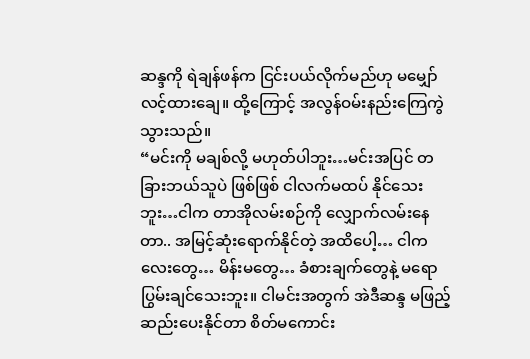ဆန္ဒကို ရဲချန်ဖန်က ငြင်းပယ်လိုက်မည်ဟု မမျှော်လင့်ထားချေ။ ထို့ကြောင့် အလွန်ဝမ်းနည်းကြေကွဲသွားသည်။
“မင်းကို မချစ်လို့ မဟုတ်ပါဘူး…မင်းအပြင် တခြားဘယ်သူပဲ ဖြစ်ဖြစ် ငါလက်မထပ် နိုင်သေးဘူး…ငါက တာအိုလမ်းစဉ်ကို လျှောက်လမ်းနေတာ.. အမြင့်ဆုံးရောက်နိုင်တဲ့ အထိပေါ့… ငါကလေးတွေ… မိန်းမတွေ… ခံစားချက်တွေနဲ့ မရောပြွမ်းချင်သေးဘူး။ ငါမင်းအတွက် အဲဒီဆန္ဒ မဖြည့်ဆည်းပေးနိုင်တာ စိတ်မကောင်း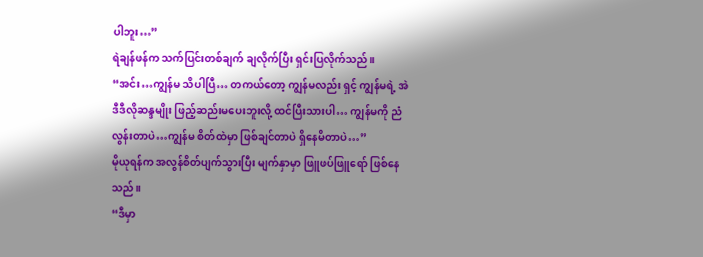ပါဘူး…”
ရဲချန်ဖန်က သက်ပြင်းတစ်ချက် ချလိုက်ပြီး ရှင်းပြလိုက်သည်။
“အင်း…ကျွန်မ သိပါပြီ… တကယ်တော့ ကျွန်မလည်း ရှင့် ကျွန်မရဲ့ အဲဒီဒီလိုဆန္ဒမျိုး ဖြည့်ဆည်းမပေးဘူးလို့ ထင်ပြီးသားပါ… ကျွန်မကို ညံလွန်းတာပဲ…ကျွန်မ စိတ်ထဲမှာ ဖြစ်ချင်တာပဲ ရှိနေမိတာပဲ…”
မိုယုရန်က အလွန်စိတ်ပျက်သွားပြီး မျက်နှာမှာ ဖြူဖပ်ဖြူရော် ဖြစ်နေသည်။
“ဒီမှာ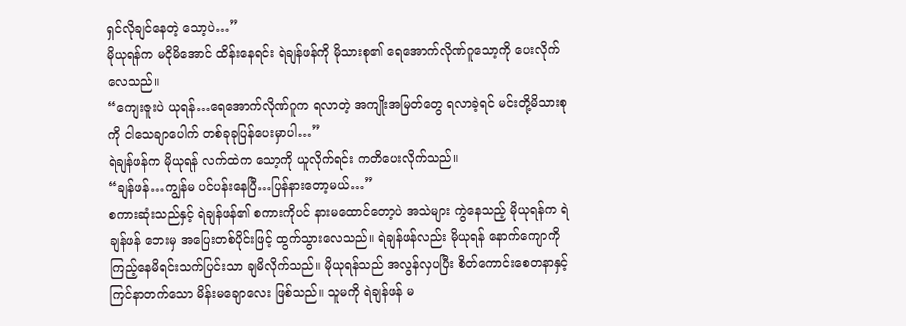ရှင်လိုချင်နေတဲ့ သော့ပဲ…”
မိုယုရန်က မငိုမိအောင် ထိန်းနေရင်း ရဲချန်ဖန်ကို မိုသားစု၏ ရေအောက်လိုဏ်ဂူသော့ကို ပေးလိုက်လေသည်။
“ကျေးဇူးပဲ ယုရန်…ရေအောက်လိုဏ်ဂူက ရလာတဲ့ အကျိုးအမြတ်တွေ ရလာခဲ့ရင် မင်းတို့မိသားစုကို ငါသေချာပေါက် တစ်ခုခုပြန်ပေးမှာပါ…”
ရဲချန်ဖန်က မိုယုရန် လက်ထဲက သော့ကို ယူလိုက်ရင်း ကတိပေးလိုက်သည်။
“ချန်ဖန်…ကျွန်မ ပင်ပန်းနေပြီ…ပြန်နားတော့မယ်…”
စကားဆုံးသည်နှင့် ရဲချန်ဖန်၏ စကားကိုပင် နားမထောင်တော့ပဲ အသဲများ ကွဲနေသည့် မိုယုရန်က ရဲချန်ဖန် ဘေးမှ အပြေးတစ်ပိုင်းဖြင့် ထွက်သွားလေသည်။ ရဲချန်ဖန်လည်း မိုယုရန် နောက်ကျောကို ကြည့်နေမိရင်းသက်ပြင်းသာ ချမိလိုက်သည်။ မိုယုရန်သည် အလွန်လှပပြီး စိတ်ကောင်းစေတနာနှင့် ကြင်နာတက်သော မိန်းမချောလေး ဖြစ်သည်။ သူမကို ရဲချန်ဖန် မ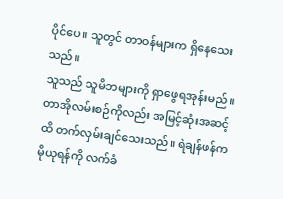ပိုင်ပေ။ သူတွင် တာဝန်များက ရှိနေသေးသည်။
သူသည် သူမိဘများကို ရှာဖွေရအုန်းမည်။ တာအိုလမ်းစဉ်ကိုလည်း အမြင့်ဆုံးအဆင့်ထိ တက်လှမ်းချင်သေးသည်။ ရဲချန်ဖန်က မိုယုရန်ကို လက်ခံ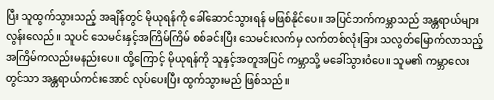ပြီး သူထွက်သွားသည့် အချိန်တွင် မိုယုရန်ကို ခေါ်ဆောင်သွားရန် မဖြစ်နိုင်ပေ။ အပြင်ဘက်ကမ္ဘာသည် အန္တရာယ်များ လွန်းလေည်။ သူပင် သေမင်းနှင့်အကြိမ်ကြိမ် စစ်ခင်းပြီး သေမင်းလက်မှ လက်တစ်လုံးခြား သလွတ်မြောက်လာသည့် အကြိမ်ကလည်းမနည်းပေ။ ထို့ကြောင့် မိုယုရန်ကို သူနှင့်အတူအပြင် ကမ္ဘာသို့ မခေါ်သွားဝံပေ။ သူမ၏ ကမ္ဘာလေးတွင်သာ အန္တရာယ်ကင်းအောင် လုပ်ပေးပြီး ထွက်သွားမည် ဖြစ်သည်။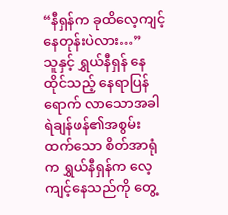“နီရှန်က ခုထိလေ့ကျင့် နေတုန်းပဲလား…”
သူနှင့် ရွှယ်နီရှန် နေထိုင်သည့် နေရာပြန်ရောက် လာသောအခါ ရဲချန်ဖန်၏အစွမ်းထက်သော စိတ်အာရုံက ရွှယ်နီရှန်က လေ့ကျင့်နေသည်ကို တွေ့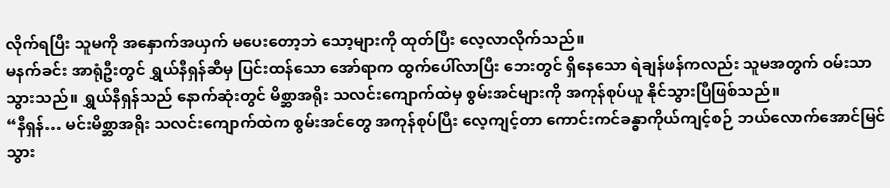လိုက်ရပြီး သူမကို အနှောက်အယှက် မပေးတော့ဘဲ သော့များကို ထုတ်ပြီး လေ့လာလိုက်သည်။
မနက်ခင်း အာရုံဦးတွင် ရွှယ်နီရှန်ဆီမှ ပြင်းထန်သော အော်ရာက ထွက်ပေါ်လာပြီး ဘေးတွင် ရှိနေသော ရဲချန်ဖန်ကလည်း သူမအတွက် ဝမ်းသာသွားသည်။ ရွှယ်နီရှန်သည် နောက်ဆုံးတွင် မိစ္ဆာအရိုး သလင်းကျောက်ထဲမှ စွမ်းအင်များကို အကုန်စုပ်ယူ နိုင်သွားပြီဖြစ်သည်။
“နီရှန်… မင်းမိစ္ဆာအရိုး သလင်းကျောက်ထဲက စွမ်းအင်တွေ အကုန်စုပ်ပြီး လေ့ကျင့်တာ ကောင်းကင်ခန္ဓာကိုယ်ကျင့်စဉ် ဘယ်လောက်အောင်မြင်သွား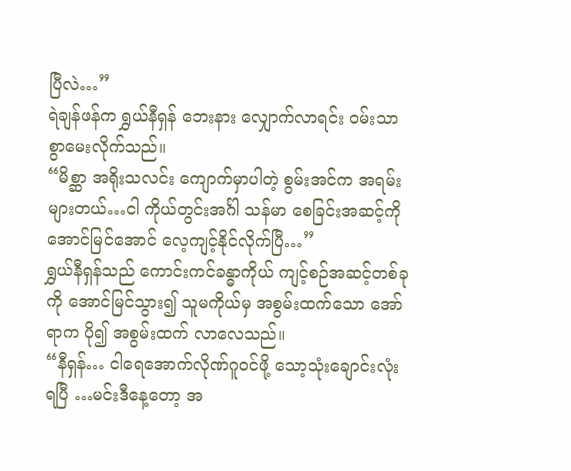ပြီလဲ…”
ရဲချန်ဖန်က ရွှယ်နီရှန် ဘေးနား လျှောက်လာရင်း ဝမ်းသာစွာမေးလိုက်သည်။
“မိစ္ဆာ အရိုးသလင်း ကျောက်မှာပါတဲ့ စွမ်းအင်က အရမ်းများတယ်…ငါ ကိုယ်တွင်းအင်္ဂါ သန်မာ စေခြင်းအဆင့်ကို အောင်မြင်အောင် လေ့ကျင့်နိုင်လိုက်ပြီ…”
ရွှယ်နီရှန်သည် ကောင်းကင်ခန္ဓာကိုယ် ကျင့်စဉ်အဆင့်တစ်ခုကို အောင်မြင်သွား၍ သူမကိုယ်မှ အစွမ်းထက်သော အော်ရာက ပို၍ အစွမ်းထက် လာလေသည်။
“နီရှန်… ငါရေအောက်လိုဏ်ဂူဝင်ဖို့ သော့သုံးချောင်းလုံးရပြီ …မင်းဒီနေ့တော့ အ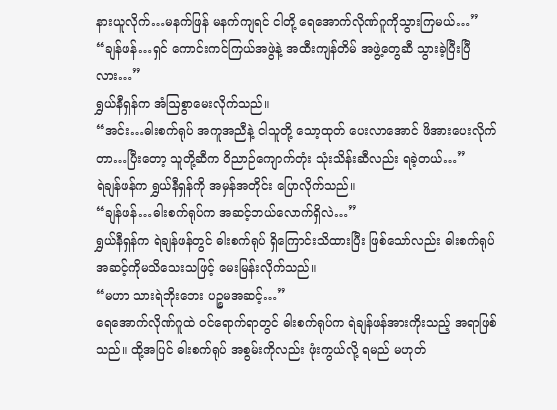နားယူလိုက်…မနက်ဖြန် မနက်ကျရင် ငါတို့ ရေအောက်လိုဏ်ဂူကိုသွားကြမယ်…”
“ချန်ဖန်…ရှင် ကောင်းကင်ကြယ်အဖွဲနဲ့ အထီးကျန်တိမ် အဖွဲ့တွေဆီ သွားခဲ့ပြီးပြီလား…”
ရွှယ်နီရှန်က အံဩစွာမေးလိုက်သည်။
“အင်း…ဓါးစက်ရုပ် အကူအညီနဲ့ ငါသူတို့ သော့ထုတ် ပေးလာအောင် ဖိအားပေးလိုက်တာ…ပြီးတော့ သူတို့ဆီက ဝိညာဉ်ကျောက်တုံး သုံးသိန်းဆီလည်း ရခဲ့တယ်…”
ရဲချန်ဖန်က ရွှယ်နီရှန်ကို အမှန်အတိုင်း ပြောလိုက်သည်။
“ချန်ဖန်…ဓါးစက်ရုပ်က အဆင့်ဘယ်လောက်ရှိလဲ…”
ရွှယ်နီရှန်က ရဲချန်ဖန်တွင် ဓါးစက်ရုပ် ရှိကြောင်းသိထားပြီး ဖြစ်သော်လည်း ဓါးစက်ရုပ် အဆင့်ကိုမသိသေးသဖြင့် မေးမြန်းလိုက်သည်။
“မဟာ သားရဲဘိုးဘေး ပဉ္စမအဆင့်…”
ရေအောက်လိုဏ်ဂူထဲ ဝင်ရောက်ရာတွင် ဓါးစက်ရုပ်က ရဲချန်ဖန်အားကိုးသည့် အရာဖြစ်သည်။ ထို့အပြင် ဓါးစက်ရုပ် အစွမ်းကိုလည်း ဖုံးကွယ်လို့ ရမည် မဟုတ်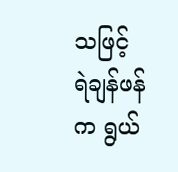သဖြင့် ရဲချန်ဖန်က ရွယ်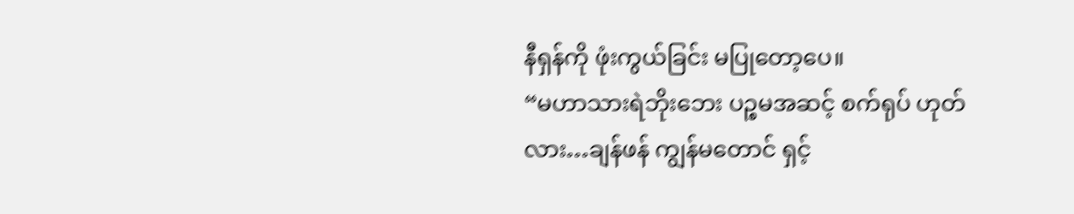နီရှန်ကို ဖုံးကွယ်ခြင်း မပြုတော့ပေ။
“မဟာသားရဲဘိုးဘေး ပဉ္စမအဆင့် စက်ရုပ် ဟုတ်လား…ချန်ဖန် ကျွန်မတောင် ရှင့်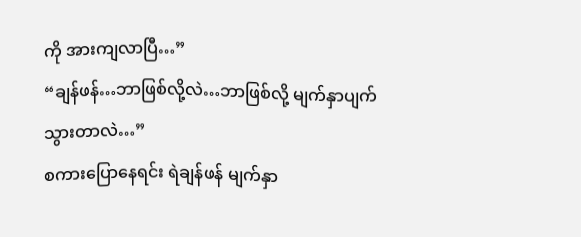ကို အားကျလာပြီ…”
“ချန်ဖန်…ဘာဖြစ်လို့လဲ…ဘာဖြစ်လို့ မျက်နှာပျက်သွားတာလဲ…”
စကားပြောနေရင်း ရဲချန်ဖန် မျက်နှာ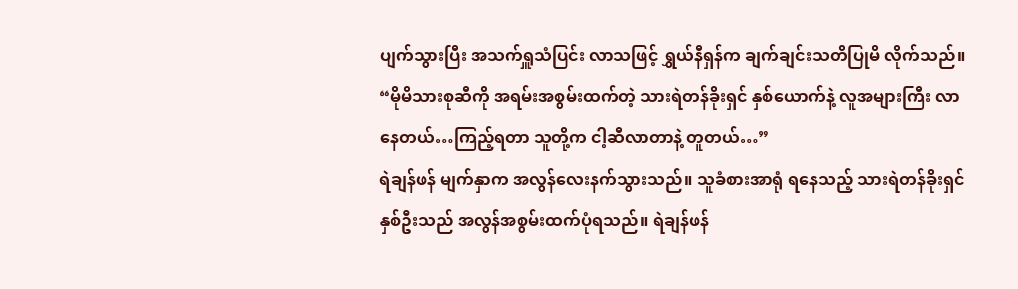ပျက်သွားပြီး အသက်ရှူသံပြင်း လာသဖြင့် ရွှယ်နီရှန်က ချက်ချင်းသတိပြုမိ လိုက်သည်။
“မိုမိသားစုဆီကို အရမ်းအစွမ်းထက်တဲ့ သားရဲတန်ခိုးရှင် နှစ်ယောက်နဲ့ လူအများကြီး လာနေတယ်…ကြည့်ရတာ သူတို့က ငါ့ဆီလာတာနဲ့ တူတယ်…”
ရဲချန်ဖန် မျက်နှာက အလွန်လေးနက်သွားသည်။ သူခံစားအာရုံ ရနေသည့် သားရဲတန်ခိုးရှင် နှစ်ဦးသည် အလွန်အစွမ်းထက်ပုံရသည်။ ရဲချန်ဖန်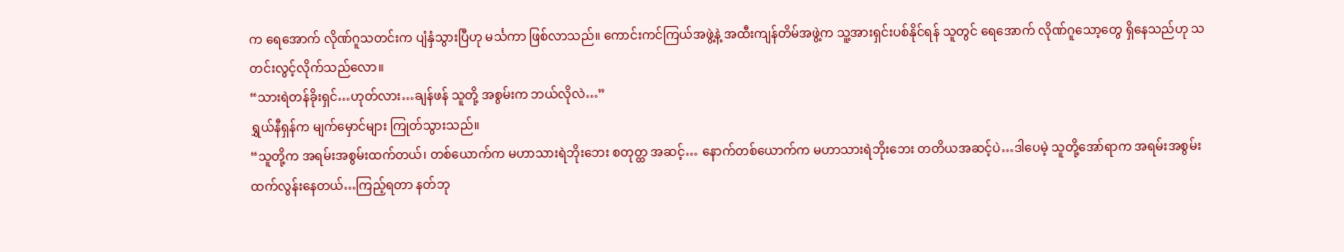က ရေအောက် လိုဏ်ဂူသတင်းက ပျံနှံသွားပြီဟု မင်္သကာ ဖြစ်လာသည်။ ကောင်းကင်ကြယ်အဖွဲ့နဲ့ အထီးကျန်တိမ်အဖွဲ့က သူ့အားရှင်းပစ်နိုင်ရန် သူတွင် ရေအောက် လိုဏ်ဂူသော့တွေ ရှိနေသည်ဟု သတင်းလွင့်လိုက်သည်လော။
“သားရဲတန်ခိုးရှင်…ဟုတ်လား…ချန်ဖန် သူတို့ အစွမ်းက ဘယ်လိုလဲ…”
ရွှယ်နီရှန်က မျက်မှောင်များ ကြုတ်သွားသည်။
“သူတို့က အရမ်းအစွမ်းထက်တယ်၊ တစ်ယောက်က မဟာသားရဲဘိုးဘေး စတုတ္ထ အဆင့်… နောက်တစ်ယောက်က မဟာသားရဲဘိုးဘေး တတိယအဆင့်ပဲ…ဒါပေမဲ့ သူတို့အော်ရာက အရမ်းအစွမ်း ထက်လွန်းနေတယ်…ကြည့်ရတာ နတ်ဘု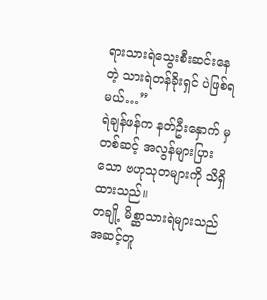ရားသားရဲသွေးစီးဆင်းနေတဲ့ သားရဲတန်ခိုးရှင် ပဲဖြစ်ရမယ်…”
ရဲချန်ဖန်က နတ်ဦးနှောက် မှတစ်ဆင့် အလွန်များပြားသော ဗဟုသုတများကို သိရှိထားသည်။
တချို့ မိစ္ဆာသားရဲများသည် အဆင့်တူ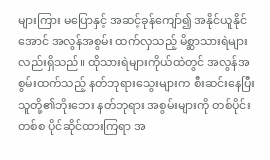များကြား မပြောနှင့် အဆင့်ခုန်ကျော်၍ အနိုင်ယူနိုင်အောင် အလွန်အစွမ်း ထက်လှသည့် မိစ္ဆာသားရဲများ လည်းရှိသည်။ ထိုသားရဲများကိုယ်ထဲတွင် အလွန်အစွမ်းထက်သည့် နတ်ဘုရားသွေးများက စီးဆင်းနေပြီး သူတို့၏ဘိုးဘေး နတ်ဘုရား အစွမ်းများကို တစ်ပိုင်းတစ်စ ပိုင်ဆိုင်ထားကြရာ အ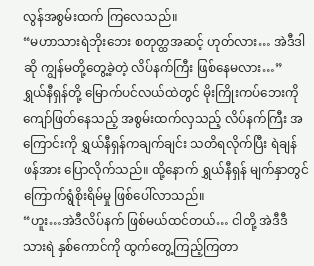လွန်အစွမ်းထက် ကြလေသည်။
“မဟာသားရဲဘိုးဘေး စတုတ္ထအဆင့် ဟုတ်လား… အဲဒီဒါဆို ကျွန်မတို့တွေ့ခဲ့တဲ့ လိပ်နက်ကြီး ဖြစ်နေမလား…”
ရွှယ်နီရှန်တို့ မြောက်ပင်လယ်ထဲတွင် မိုးကြိုးကပ်ဘေးကို ကျော်ဖြတ်နေသည့် အစွမ်းထက်လှသည့် လိပ်နက်ကြီး အကြောင်းကို ရွှယ်နီရှန်ကချက်ချင်း သတိရလိုက်ပြီး ရဲချန်ဖန်အား ပြောလိုက်သည်။ ထို့နောက် ရွှယ်နီရှန် မျက်နှာတွင် ကြောက်ရွံစိုးရိမ်မှု ဖြစ်ပေါ်လာသည်။
“ဟူး…အဲဒီလိပ်နက် ဖြစ်မယ်ထင်တယ်… ငါတို့ အဲဒီဒီသားရဲ နှစ်ကောင်ကို ထွက်တွေ့ကြည့်ကြတာ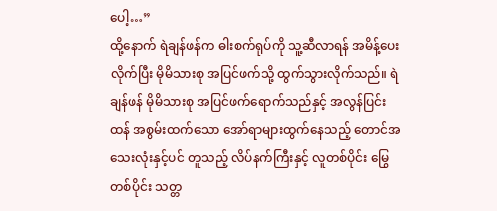ပေါ့…”
ထို့နောက် ရဲချန်ဖန်က ဓါးစက်ရုပ်ကို သူ့ဆီလာရန် အမိန့်ပေးလိုက်ပြီး မိုမိသားစု အပြင်ဖက်သို့ ထွက်သွားလိုက်သည်။ ရဲချန်ဖန် မိုမိသားစု အပြင်ဖက်ရောက်သည်နှင့် အလွန်ပြင်းထန် အစွမ်းထက်သော အော်ရာများထွက်နေသည့် တောင်အသေးလုံးနှင့်ပင် တူသည့် လိပ်နက်ကြီးနှင့် လူတစ်ပိုင်း မြွေတစ်ပိုင်း သတ္တ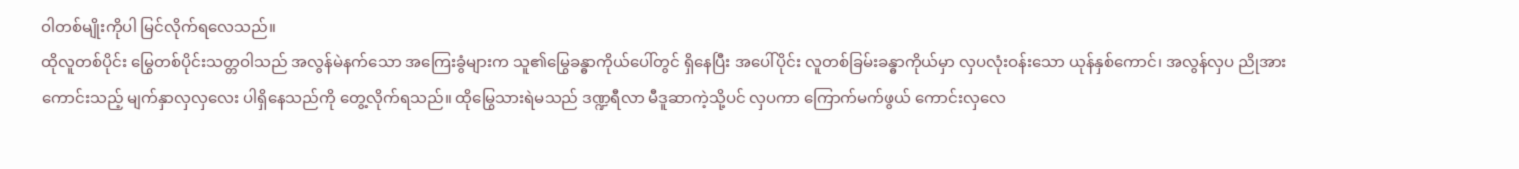ဝါတစ်မျိုးကိုပါ မြင်လိုက်ရလေသည်။
ထိုလူတစ်ပိုင်း မြွေတစ်ပိုင်းသတ္တဝါသည် အလွန်မဲနက်သော အကြေးခွံများက သူ၏မြွေခန္ဓာကိုယ်ပေါ်တွင် ရှိနေပြီး အပေါ်ပိုင်း လူတစ်ခြမ်းခန္ဓာကိုယ်မှာ လှပလုံးဝန်းသော ယုန်နှစ်ကောင်၊ အလွန်လှပ ညိုအားကောင်းသည့် မျက်နှာလှလှလေး ပါရှိနေသည်ကို တွေ့လိုက်ရသည်။ ထိုမြွေသားရဲမသည် ဒဏ္ဍရီလာ မီဒူဆာကဲ့သို့ပင် လှပကာ ကြောက်မက်ဖွယ် ကောင်းလှလေ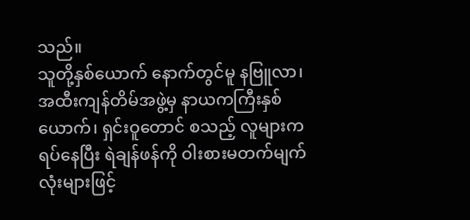သည်။
သူတို့နှစ်ယောက် နောက်တွင်မူ နဗြူလာ၊ အထီးကျန်တိမ်အဖွဲ့မှ နာယကကြီးနှစ်ယောက်၊ ရှင်းဝူတောင် စသည့် လူများက ရပ်နေပြီး ရဲချန်ဖန်ကို ဝါးစားမတက်မျက်လုံးများဖြင့်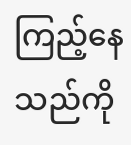ကြည့်နေသည်ကို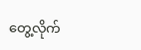တွေ့လိုက်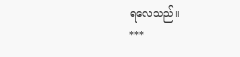ရလေသည်။
***